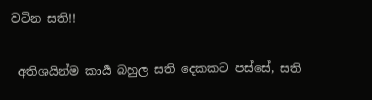වටින සති!!

 අතිශයින්ම කාර්‍ය බහුල සති දෙකකට පස්සේ, සති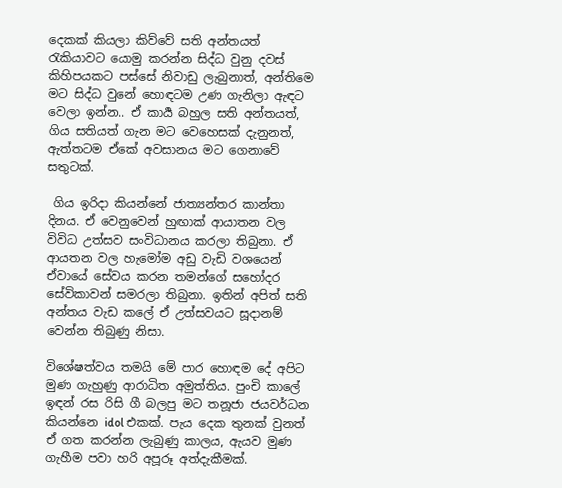දෙකක් කියලා කිව්වේ සති අන්තයත් රැකියාවට යොමු කරන්න සිද්ධ වුනු දවස් කිහිපයකට පස්සේ නිවාඩු ලැබුනාත්, අන්තිමෙ මට සිද්ධ වුනේ හොඳටම උණ ගැනිලා ඇඳට වෙලා ඉන්න.. ඒ කාර්‍ය බහුල සති අන්තයත්, ගිය සතියත් ගැන මට වෙහෙසක් දැනුනත්, ඇත්තටම ඒකේ අවසානය මට ගෙනාවේ සතුටක්.

 ගිය ඉරිදා කියන්නේ ජාත්‍යන්තර කාන්තා දිනය. ඒ වෙනුවෙන් හුඟාක් ආයාතන වල විවිධ උත්සව සංවිධානය කරලා තිබුනා. ඒ ආයතන වල හැමෝම අඩු වැඩි වශයෙන් ඒවායේ සේවය කරන තමන්ගේ සහෝදර සේවිකාවන් සමරලා තිබුනා. ඉතින් අපිත් සති අන්තය වැඩ කලේ ඒ උත්සවයට සූදානම් වෙන්න තිබුණු නිසා.

විශේෂත්වය තමයි මේ පාර හොඳම දේ අපිට මුණ ගැහුණු ආරාධිත අමුත්තිය. පුංචි කාලේ ඉඳන් රස රිසි ගී බලපු මට තනූජා ජයවර්ධන  කියන්නෙ idol එකක්. පැය දෙක තුනක් වුනත් ඒ ගත කරන්න ලැබුණු කාලය, ඇයව මුණ ගැහීම පවා හරි අපූරූ අත්දැකීමක්.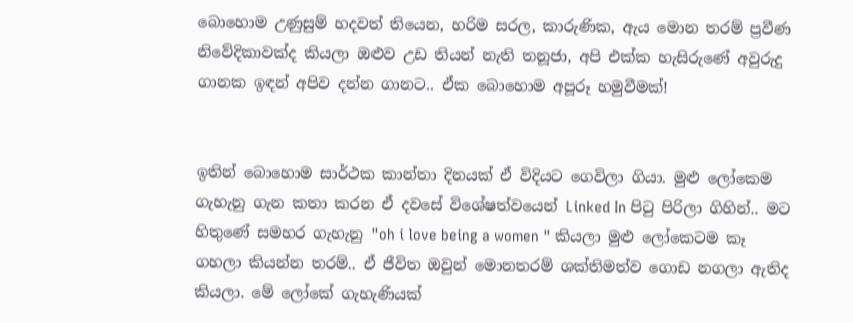බොහොම උණුසුම් හදවත් තියෙන, හරිම සරල, කාරුණික, ඇය මොන තරම් ප්‍රවීණ නිවේදිකාවක්ද කියලා ඔළුව උඩ තියන් නැති තනූජා, අපි එක්ක හැසිරුණේ අවුරුදු ගානක ඉඳන් අපිව දන්න ගානට.. ඒක බොහොම අපූරූ හමුවීමක්!


ඉතින් බොහොම සාර්ථක කාන්තා දිනයක් ඒ විදියට ගෙවිලා ගියා. මුළු ලෝකෙම ගැහැනු ගැන කතා කරන ඒ දවසේ විශේෂත්වයෙන් Linked In පිටු පිරිලා ගිහින්.. මට හිතුණේ සමහර ගැහැනු "oh i love being a women " කියලා මුළු ලෝකෙටම කෑ ගහලා කියන්න තරම්.. ඒ ජීවිත ඔවුන් මොනතරම් ශක්තිමත්ව ගොඩ නගලා ඇතිද කියලා. මේ ලෝකේ ගැහැණියක්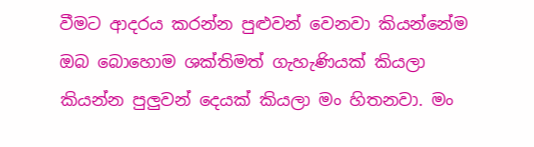වීමට ආදරය කරන්න පුළුවන් වෙනවා කියන්නේම ඔබ බොහොම ශක්තිමත් ගැහැණියක් කියලා කියන්න පුලුවන් දෙයක් කියලා මං හිතනවා. මං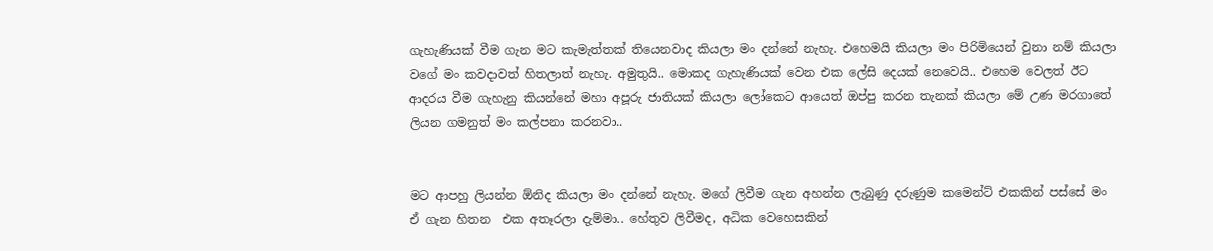ගැහැණියක් වීම ගැන මට කැමැත්තක් තියෙනවාද කියලා මං දන්නේ නැහැ. එහෙමයි කියලා මං පිරිමියෙන් වුනා නම් කියලා වගේ මං කවදාවත් හිතලාත් නැහැ. අමුතුයි.. මොකද ගැහැණියක් වෙන එක ලේසි දෙයක් නෙවෙයි.. එහෙම වෙලත් ඊට ආදරය වීම ගැහැනු කියන්නේ මහා අපූරු ජාතියක් කියලා ලෝකෙට ආයෙත් ඔප්පු කරන තැනක් කියලා මේ උණ මරගාතේ ලියන ගමනුත් මං කල්පනා කරනවා..


මට ආපහු ලියන්න ඕනිද කියලා මං දන්නේ නැහැ. මගේ ලිවීම ගැන අහන්න ලැබුණු දරුණුම කමෙන්ට් එකකින් පස්සේ මං ඒ ගැන හිතන  එක අතෑරලා දැම්මා.. හේතුව ලිවීමද, අධික වෙහෙසකින්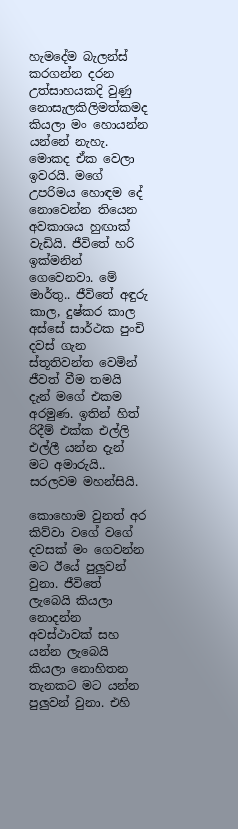හැමදේම බැලන්ස් කරගන්න දරන උත්සාහයකදි වුණු නොසැලකිලිමත්කමද කියලා මං හොයන්න යන්නේ නැහැ. මොකද ඒක වෙලා ඉවරයි. මගේ උපරිමය හොඳම දේ නොවෙන්න තියෙන අවකාශය හුඟාක් වැඩියි. ජීවිතේ හරි ඉක්මනින් ගෙවෙනවා. මේ මාර්තු.. ජීවිතේ අඳුරු කාල, දුෂ්කර කාල අස්සේ සාර්ථක පුංචි දවස් ගැන ස්තූතිවන්ත වෙමින් ජීවත් වීම තමයි දැන් මගේ එකම අරමුණ. ඉතින් හිත් රිදීම් එක්ක එල්ලි එල්ලී යන්න දැන් මට අමාරුයි.. සරලවම මහන්සියි.

කොහොම වුනත් අර කිව්වා වගේ වගේ දවසක් මං ගෙවන්න මට ඊයේ පුලුවන් වුනා. ජීවිතේ ලැබෙයි කියලා නොදන්න අවස්ථාවක් සහ යන්න ලැබෙයි කියලා නොහිතන තැනකට මට යන්න පුලුවන් වුනා. එහි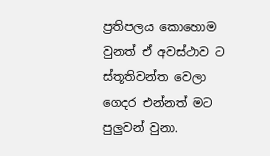ප්‍රතිපලය කොහොම වුනත් ඒ අවස්ථාව ට ස්තූතිවන්ත වෙලා ගෙදර එන්නත් මට පුලුවන් වුනා.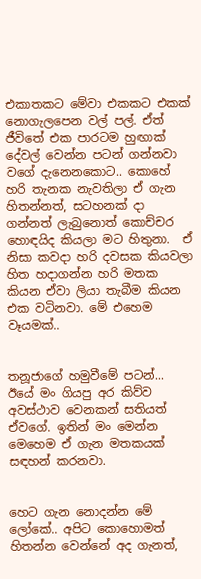එකාතකට මේවා එකකට එකක් නොගැලපෙන වල් පල්. ඒත් ජීවිතේ එක පාරටම හුඟාක් දේවල් වෙන්න පටන් ගන්නවා වගේ දැනෙනකොට.. කොහේ හරි තැනක නැවතිලා ඒ ගැන හිතන්නත්, සටහනක් දා ගන්නත් ලැබුනොත් කොච්චර හොඳයිද කියලා මට හිතුනා.  ඒ නිසා කවදා හරි දවසක කියවලා හිත හදාගන්න හරි මතක කියන ඒවා ලියා තැබීම කියන එක වටිනවා. මේ එහෙම වෑයමක්..


තනූජාගේ හමුවීමේ පටන්... ඊයේ මං ගියපු අර කිව්ව අවස්ථාව වෙනකන් සතියත් ඒවගේ. ඉතින් මං මෙන්න මෙහෙම ඒ ගැන මතකයක් සඳහන් කරනවා.


හෙට ගැන නොදන්න මේ ලෝකේ.. අපිට කොහොමත් හිතන්න වෙන්නේ අද ගැනත්,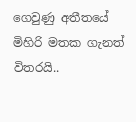ගෙවුණු අතීතයේ මිහිරි මතක ගැනත් විතරයි..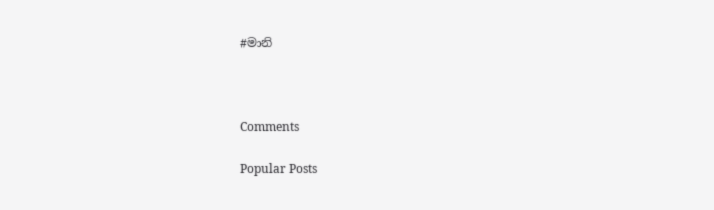#මානි



Comments

Popular Posts